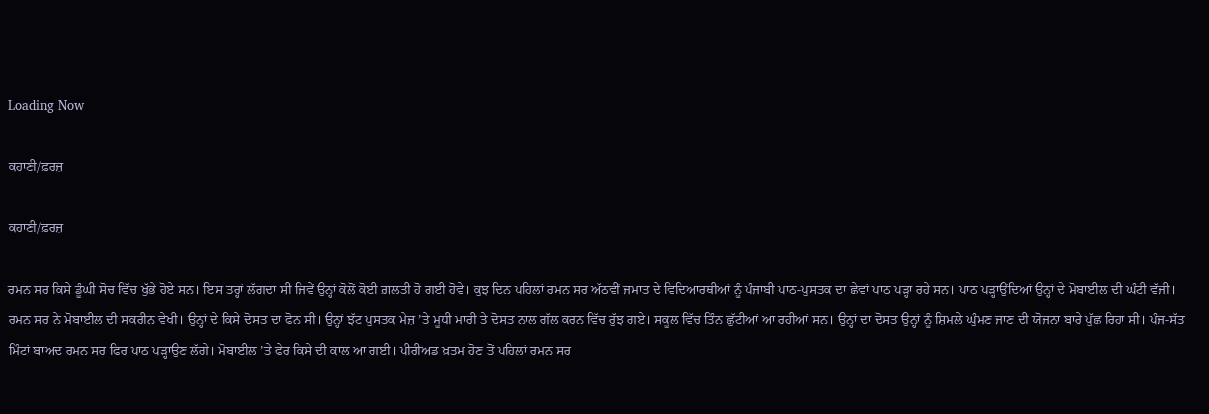Loading Now

ਕਹਾਣੀ/ਫ਼ਰਜ਼

ਕਹਾਣੀ/ਫ਼ਰਜ਼

ਰਮਨ ਸਰ ਕਿਸੇ ਡੂੰਘੀ ਸੋਚ ਵਿੱਚ ਖੁੱਭੇ ਹੋਏ ਸਨ। ਇਸ ਤਰ੍ਹਾਂ ਲੱਗਦਾ ਸੀ ਜਿਵੇਂ ਉਨ੍ਹਾਂ ਕੋਲੋਂ ਕੋਈ ਗ਼ਲਤੀ ਹੋ ਗਈ ਹੋਵੇ। ਕੁਝ ਦਿਨ ਪਹਿਲਾਂ ਰਮਨ ਸਰ ਅੱਠਵੀਂ ਜਮਾਤ ਦੇ ਵਿਦਿਆਰਥੀਆਂ ਨੂੰ ਪੰਜਾਬੀ ਪਾਠ-ਪੁਸਤਕ ਦਾ ਛੇਵਾਂ ਪਾਠ ਪੜ੍ਹਾ ਰਹੇ ਸਨ। ਪਾਠ ਪੜ੍ਹਾਉਂਦਿਆਂ ਉਨ੍ਹਾਂ ਦੇ ਮੋਬਾਈਲ ਦੀ ਘੰਟੀ ਵੱਜੀ। ਰਮਨ ਸਰ ਨੇ ਮੋਬਾਈਲ ਦੀ ਸਕਰੀਨ ਵੇਖੀ। ਉਨ੍ਹਾਂ ਦੇ ਕਿਸੇ ਦੋਸਤ ਦਾ ਫੋਨ ਸੀ। ਉਨ੍ਹਾਂ ਝੱਟ ਪੁਸਤਕ ਮੇਜ਼ ’ਤੇ ਮੂਧੀ ਮਾਰੀ ਤੇ ਦੋਸਤ ਨਾਲ ਗੱਲ ਕਰਨ ਵਿੱਚ ਰੁੱਝ ਗਏ। ਸਕੂਲ ਵਿੱਚ ਤਿੰਨ ਛੁੱਟੀਆਂ ਆ ਰਹੀਆਂ ਸਨ। ਉਨ੍ਹਾਂ ਦਾ ਦੋਸਤ ਉਨ੍ਹਾਂ ਨੂੰ ਸ਼ਿਮਲੇ ਘੁੰਮਣ ਜਾਣ ਦੀ ਯੋਜਨਾ ਬਾਰੇ ਪੁੱਛ ਰਿਹਾ ਸੀ। ਪੰਜ-ਸੱਤ ਮਿੰਟਾਂ ਬਾਅਦ ਰਮਨ ਸਰ ਫਿਰ ਪਾਠ ਪੜ੍ਹਾਉਣ ਲੱਗੇ। ਮੋਬਾਈਲ ’ਤੇ ਫੇਰ ਕਿਸੇ ਦੀ ਕਾਲ ਆ ਗਈ। ਪੀਰੀਅਡ ਖ਼ਤਮ ਹੋਣ ਤੋਂ ਪਹਿਲਾਂ ਰਮਨ ਸਰ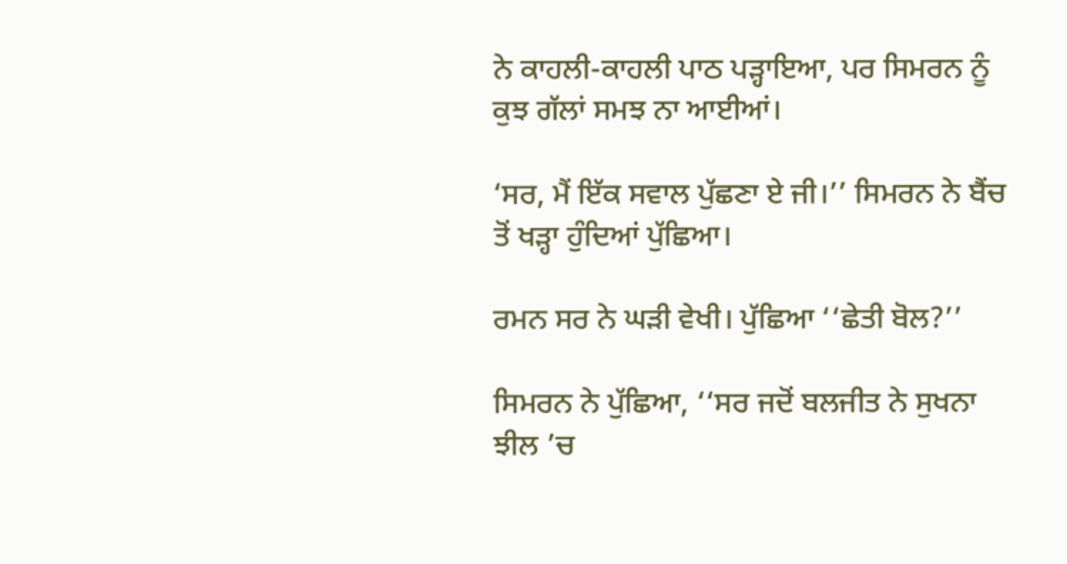ਨੇ ਕਾਹਲੀ-ਕਾਹਲੀ ਪਾਠ ਪੜ੍ਹਾਇਆ, ਪਰ ਸਿਮਰਨ ਨੂੰ ਕੁਝ ਗੱਲਾਂ ਸਮਝ ਨਾ ਆਈਆਂ।

‘ਸਰ, ਮੈਂ ਇੱਕ ਸਵਾਲ ਪੁੱਛਣਾ ਏ ਜੀ।’’ ਸਿਮਰਨ ਨੇ ਬੈਂਚ ਤੋਂ ਖੜ੍ਹਾ ਹੁੰਦਿਆਂ ਪੁੱਛਿਆ।

ਰਮਨ ਸਰ ਨੇ ਘੜੀ ਵੇਖੀ। ਪੁੱਛਿਆ ‘‘ਛੇਤੀ ਬੋਲ?’’

ਸਿਮਰਨ ਨੇ ਪੁੱਛਿਆ, ‘‘ਸਰ ਜਦੋਂ ਬਲਜੀਤ ਨੇ ਸੁਖਨਾ ਝੀਲ ’ਚ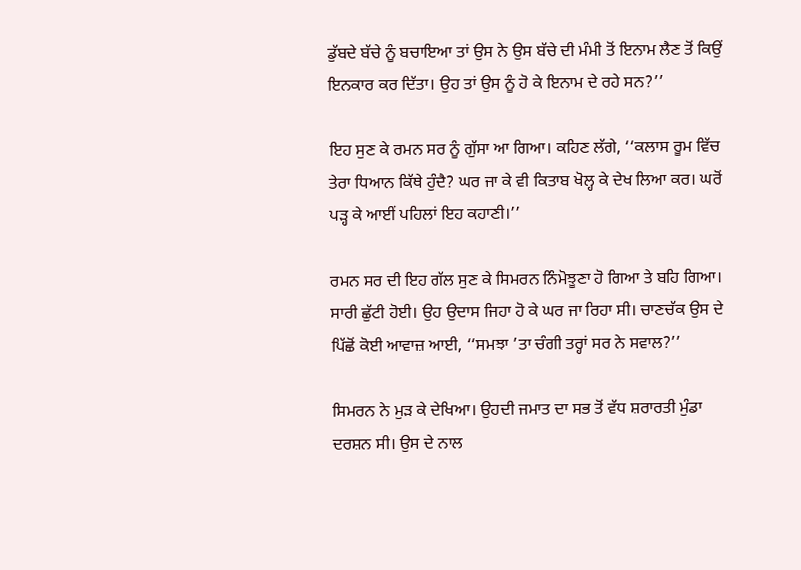ਡੁੱਬਦੇ ਬੱਚੇ ਨੂੰ ਬਚਾਇਆ ਤਾਂ ਉਸ ਨੇ ਉਸ ਬੱਚੇ ਦੀ ਮੰਮੀ ਤੋਂ ਇਨਾਮ ਲੈਣ ਤੋਂ ਕਿਉਂ ਇਨਕਾਰ ਕਰ ਦਿੱਤਾ। ਉਹ ਤਾਂ ਉਸ ਨੂੰ ਹੋ ਕੇ ਇਨਾਮ ਦੇ ਰਹੇ ਸਨ?’’

ਇਹ ਸੁਣ ਕੇ ਰਮਨ ਸਰ ਨੂੰ ਗੁੱਸਾ ਆ ਗਿਆ। ਕਹਿਣ ਲੱਗੇ, ‘‘ਕਲਾਸ ਰੂਮ ਵਿੱਚ ਤੇਰਾ ਧਿਆਨ ਕਿੱਥੇ ਹੁੰਦੈ? ਘਰ ਜਾ ਕੇ ਵੀ ਕਿਤਾਬ ਖੋਲ੍ਹ ਕੇ ਦੇਖ ਲਿਆ ਕਰ। ਘਰੋਂ ਪੜ੍ਹ ਕੇ ਆਈਂ ਪਹਿਲਾਂ ਇਹ ਕਹਾਣੀ।’’

ਰਮਨ ਸਰ ਦੀ ਇਹ ਗੱਲ ਸੁਣ ਕੇ ਸਿਮਰਨ ਨਿੰਮੋਝੂਣਾ ਹੋ ਗਿਆ ਤੇ ਬਹਿ ਗਿਆ। ਸਾਰੀ ਛੁੱਟੀ ਹੋਈ। ਉਹ ਉਦਾਸ ਜਿਹਾ ਹੋ ਕੇ ਘਰ ਜਾ ਰਿਹਾ ਸੀ। ਚਾਣਚੱਕ ਉਸ ਦੇ ਪਿੱਛੋਂ ਕੋਈ ਆਵਾਜ਼ ਆਈ, ‘‘ਸਮਝਾ ’ਤਾ ਚੰਗੀ ਤਰ੍ਹਾਂ ਸਰ ਨੇ ਸਵਾਲ?’’

ਸਿਮਰਨ ਨੇ ਮੁੜ ਕੇ ਦੇਖਿਆ। ਉਹਦੀ ਜਮਾਤ ਦਾ ਸਭ ਤੋਂ ਵੱਧ ਸ਼ਰਾਰਤੀ ਮੁੰਡਾ ਦਰਸ਼ਨ ਸੀ। ਉਸ ਦੇ ਨਾਲ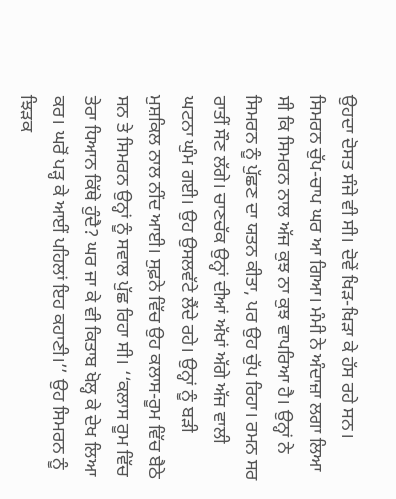ਉਹਦਾ ਦੋਸਤ ਸੰਜੇ ਵੀ ਸੀ। ਦੋਵੇਂ ਖਿੜ-ਖਿੜਾ ਕੇ ਹੱਸ ਰਹੇ ਸਨ। ਸਿਮਰਨ ਚੁੱਪ-ਚਾਪ ਘਰ ਆ ਗਿਆ। ਮੰਮੀ ਨੇ ਅੰਦਾਜ਼ਾ ਲਗਾ ਲਿਆ ਸੀ ਕਿ ਸਿਮਰਨ ਨਾਲ ਅੱਜ ਕੁਝ ਨਾ ਕੁਝ ਵਾਪਰਿਆ ਹੈ। ਉਨ੍ਹਾਂ ਨੇ ਸਿਮਰਨ ਨੂੰ ਪੁੱਛਣ ਦਾ ਯਤਨ ਕੀਤਾ, ਪਰ ਉਹ ਚੁੱਪ ਰਿਹਾ। ਰਮਨ ਸਰ ਰਾਤੀਂ ਸੌਣ ਲੱਗੇ। ਚਾਣਚੱਕ ਉਨ੍ਹਾਂ ਦੀਆਂ ਅੱਖਾਂ ਅੱਗੇ ਅੱਜ ਵਾਲੀ ਘਟਨਾ ਘੁੰਮ ਗਈ। ਉਹ ਉਸਲਵੱਟੇ ਲੈਂਦੇ ਰਹੇ। ਉਨ੍ਹਾਂ ਨੂੰ ਬੜੀ ਮੁਸ਼ਕਿਲ ਨਾਲ ਨੀਂਦ ਆਈ। ਸੁਫ਼ਨੇ ਵਿੱਚ ਉਹ ਕਲਾਸ-ਰੂਮ ਵਿੱਚ ਬੈਠੇ ਸਨ ਤੇ ਸਿਮਰਨ ਉਨ੍ਹਾਂ ਨੂੰ ਸਵਾਲ ਪੁੱਛ ਰਿਹਾ ਸੀ। ‘‘ਕਲਾਸ ਰੂਮ ਵਿੱਚ ਤੇਰਾ ਧਿਆਨ ਕਿੱਥੇ ਹੁੰਦੈ? ਘਰ ਜਾ ਕੇ ਵੀ ਕਿਤਾਬ ਖੋਲ੍ਹ ਕੇ ਦੇਖ ਲਿਆ ਕਰ। ਘਰੋਂ ਪੜ੍ਹ ਕੇ ਆਈਂ ਪਹਿਲਾਂ ਇਹ ਕਹਾਣੀ।’’ ਉਹ ਸਿਮਰਨ ਨੂੰ ਝਿੜਕ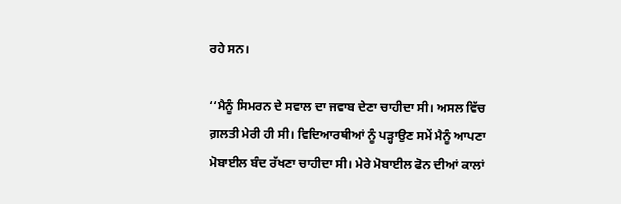ਰਹੇ ਸਨ।

‘‘ਮੈਨੂੰ ਸਿਮਰਨ ਦੇ ਸਵਾਲ ਦਾ ਜਵਾਬ ਦੇਣਾ ਚਾਹੀਦਾ ਸੀ। ਅਸਲ ਵਿੱਚ ਗ਼ਲਤੀ ਮੇਰੀ ਹੀ ਸੀ। ਵਿਦਿਆਰਥੀਆਂ ਨੂੰ ਪੜ੍ਹਾਉਣ ਸਮੇਂ ਮੈਨੂੰ ਆਪਣਾ ਮੋਬਾਈਲ ਬੰਦ ਰੱਖਣਾ ਚਾਹੀਦਾ ਸੀ। ਮੇਰੇ ਮੋਬਾਈਲ ਫੋਨ ਦੀਆਂ ਕਾਲਾਂ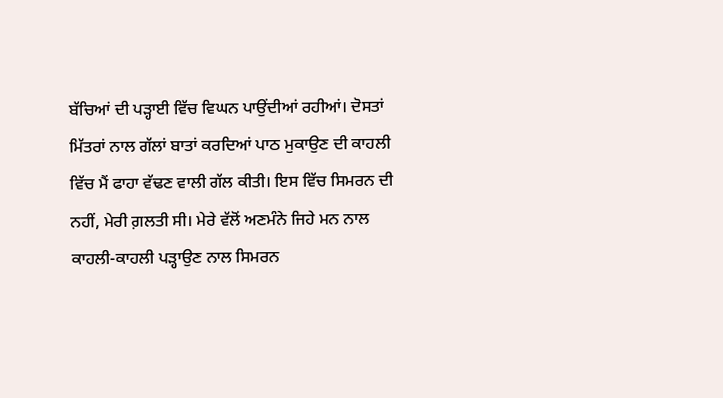ਬੱਚਿਆਂ ਦੀ ਪੜ੍ਹਾਈ ਵਿੱਚ ਵਿਘਨ ਪਾਉਂਦੀਆਂ ਰਹੀਆਂ। ਦੋਸਤਾਂ ਮਿੱਤਰਾਂ ਨਾਲ ਗੱਲਾਂ ਬਾਤਾਂ ਕਰਦਿਆਂ ਪਾਠ ਮੁਕਾਉਣ ਦੀ ਕਾਹਲੀ ਵਿੱਚ ਮੈਂ ਫਾਹਾ ਵੱਢਣ ਵਾਲੀ ਗੱਲ ਕੀਤੀ। ਇਸ ਵਿੱਚ ਸਿਮਰਨ ਦੀ ਨਹੀਂ, ਮੇਰੀ ਗ਼ਲਤੀ ਸੀ। ਮੇਰੇ ਵੱਲੋਂ ਅਣਮੰਨੇ ਜਿਹੇ ਮਨ ਨਾਲ ਕਾਹਲੀ-ਕਾਹਲੀ ਪੜ੍ਹਾਉਣ ਨਾਲ ਸਿਮਰਨ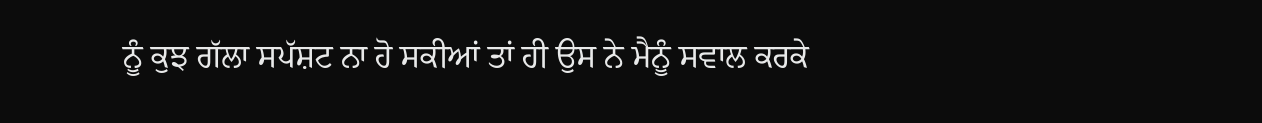ਨੂੰ ਕੁਝ ਗੱਲਾ ਸਪੱਸ਼ਟ ਨਾ ਹੋ ਸਕੀਆਂ ਤਾਂ ਹੀ ਉਸ ਨੇ ਮੈਨੂੰ ਸਵਾਲ ਕਰਕੇ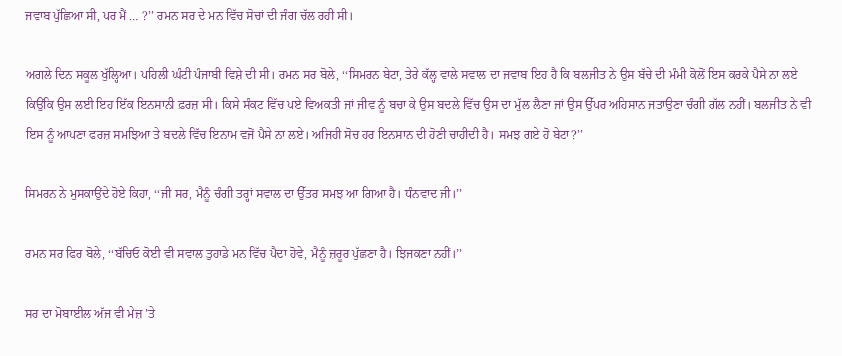ਜਵਾਬ ਪੁੱਛਿਆ ਸੀ, ਪਰ ਮੈਂ … ?’’ ਰਮਨ ਸਰ ਦੇ ਮਨ ਵਿੱਚ ਸੋਚਾਂ ਦੀ ਜੰਗ ਚੱਲ ਰਹੀ ਸੀ।

ਅਗਲੇ ਦਿਨ ਸਕੂਲ ਖੁੱਲ੍ਹਿਆ। ਪਹਿਲੀ ਘੰਟੀ ਪੰਜਾਬੀ ਵਿਸ਼ੇ ਦੀ ਸੀ। ਰਮਨ ਸਰ ਬੋਲੇ, ‘‘ਸਿਮਰਨ ਬੇਟਾ, ਤੇਰੇ ਕੱਲ੍ਹ ਵਾਲੇ ਸਵਾਲ ਦਾ ਜਵਾਬ ਇਹ ਹੈ ਕਿ ਬਲਜੀਤ ਨੇ ਉਸ ਬੱਚੇ ਦੀ ਮੰਮੀ ਕੋਲੋਂ ਇਸ ਕਰਕੇ ਪੈਸੇ ਨਾ ਲਏ ਕਿਉਂਕਿ ਉਸ ਲਈ ਇਹ ਇੱਕ ਇਨਸਾਨੀ ਫ਼ਰਜ਼ ਸੀ। ਕਿਸੇ ਸੰਕਟ ਵਿੱਚ ਪਏ ਵਿਅਕਤੀ ਜਾਂ ਜੀਵ ਨੂੰ ਬਚਾ ਕੇ ਉਸ ਬਦਲੇ ਵਿੱਚ ਉਸ ਦਾ ਮੁੱਲ ਲੈਣਾ ਜਾਂ ਉਸ ਉੱਪਰ ਅਹਿਸਾਨ ਜਤਾਉਣਾ ਚੰਗੀ ਗੱਲ ਨਹੀਂ। ਬਲਜੀਤ ਨੇ ਵੀ ਇਸ ਨੂੰ ਆਪਣਾ ਫਰਜ਼ ਸਮਝਿਆ ਤੇ ਬਦਲੇ ਵਿੱਚ ਇਨਾਮ ਵਜੋਂ ਪੈਸੇ ਨਾ ਲਏ। ਅਜਿਹੀ ਸੋਚ ਹਰ ਇਨਸਾਨ ਦੀ ਹੋਣੀ ਚਾਹੀਦੀ ਹੈ। ਸਮਝ ਗਏ ਹੋ ਬੇਟਾ?’’

ਸਿਮਰਨ ਨੇ ਮੁਸਕਾਉਂਦੇ ਹੋਏ ਕਿਹਾ, ‘‘ਜੀ ਸਰ, ਮੈਨੂੰ ਚੰਗੀ ਤਰ੍ਹਾਂ ਸਵਾਲ ਦਾ ਉੱਤਰ ਸਮਝ ਆ ਗਿਆ ਹੈ। ਧੰਨਵਾਦ ਜੀ।’’

ਰਮਨ ਸਰ ਫਿਰ ਬੋਲੇ, ‘‘ਬੱਚਿਓ ਕੋਈ ਵੀ ਸਵਾਲ ਤੁਹਾਡੇ ਮਨ ਵਿੱਚ ਪੈਦਾ ਹੋਵੇ, ਮੈਨੂੰ ਜ਼ਰੂਰ ਪੁੱਛਣਾ ਹੈ। ਝਿਜਕਣਾ ਨਹੀਂ।’’

ਸਰ ਦਾ ਮੋਬਾਈਲ ਅੱਜ ਵੀ ਮੇਜ਼ ’ਤੇ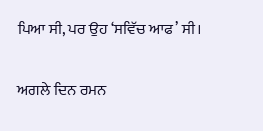ਪਿਆ ਸੀ, ਪਰ ਉਹ ‘ਸਵਿੱਚ ਆਫ’ ਸੀ।

ਅਗਲੇ ਦਿਨ ਰਮਨ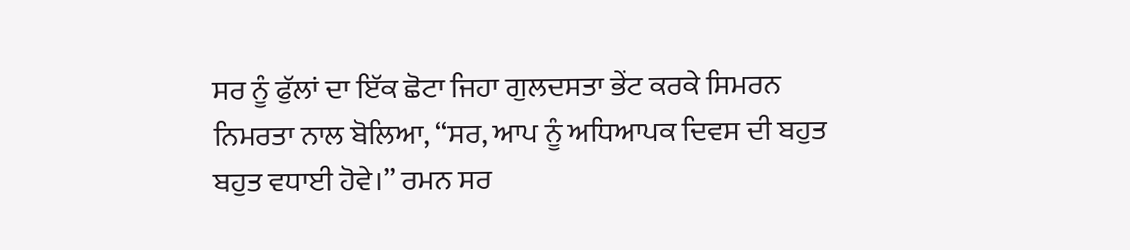ਸਰ ਨੂੰ ਫੁੱਲਾਂ ਦਾ ਇੱਕ ਛੋਟਾ ਜਿਹਾ ਗੁਲਦਸਤਾ ਭੇਂਟ ਕਰਕੇ ਸਿਮਰਨ ਨਿਮਰਤਾ ਨਾਲ ਬੋਲਿਆ, ‘‘ਸਰ, ਆਪ ਨੂੰ ਅਧਿਆਪਕ ਦਿਵਸ ਦੀ ਬਹੁਤ ਬਹੁਤ ਵਧਾਈ ਹੋਵੇ।’’ ਰਮਨ ਸਰ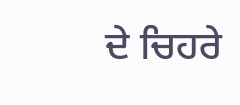ਦੇ ਚਿਹਰੇ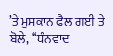’ਤੇ ਮੁਸਕਾਨ ਫੈਲ ਗਈ ਤੇ ਬੋਲੇ, ‘‘ਧੰਨਵਾਦ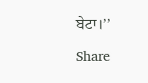ਬੇਟਾ।’’

Share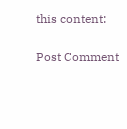this content:

Post Comment